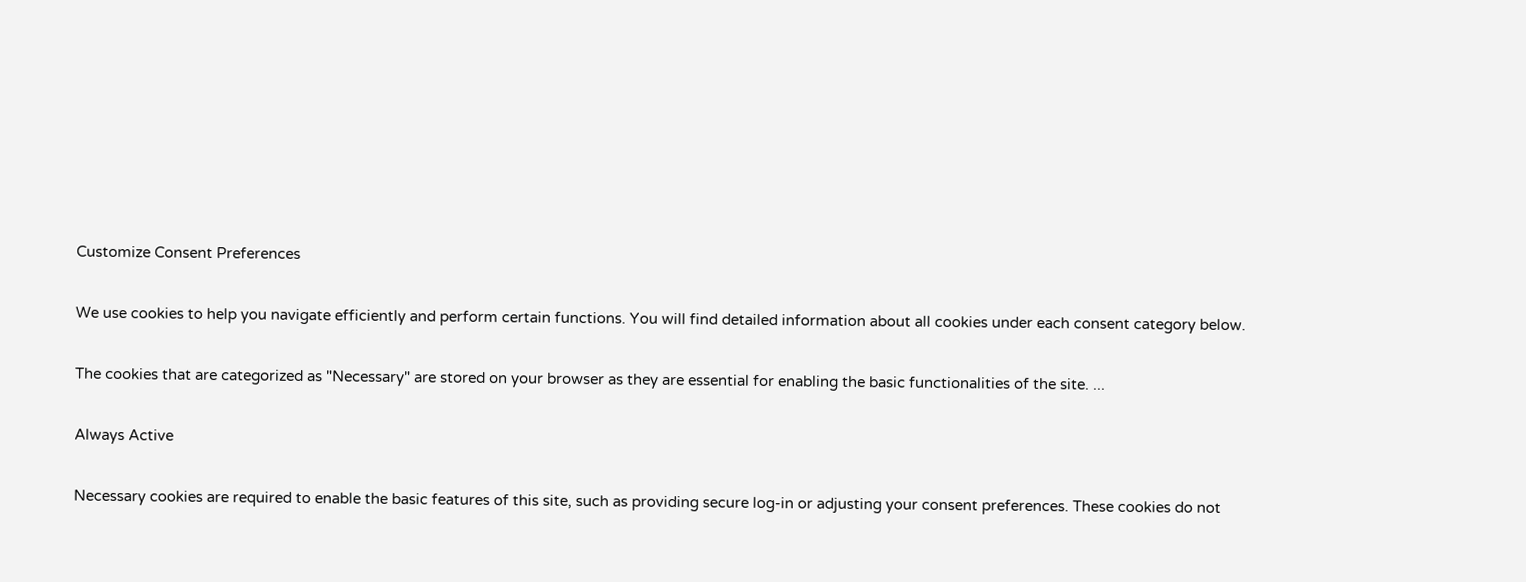Customize Consent Preferences

We use cookies to help you navigate efficiently and perform certain functions. You will find detailed information about all cookies under each consent category below.

The cookies that are categorized as "Necessary" are stored on your browser as they are essential for enabling the basic functionalities of the site. ...

Always Active

Necessary cookies are required to enable the basic features of this site, such as providing secure log-in or adjusting your consent preferences. These cookies do not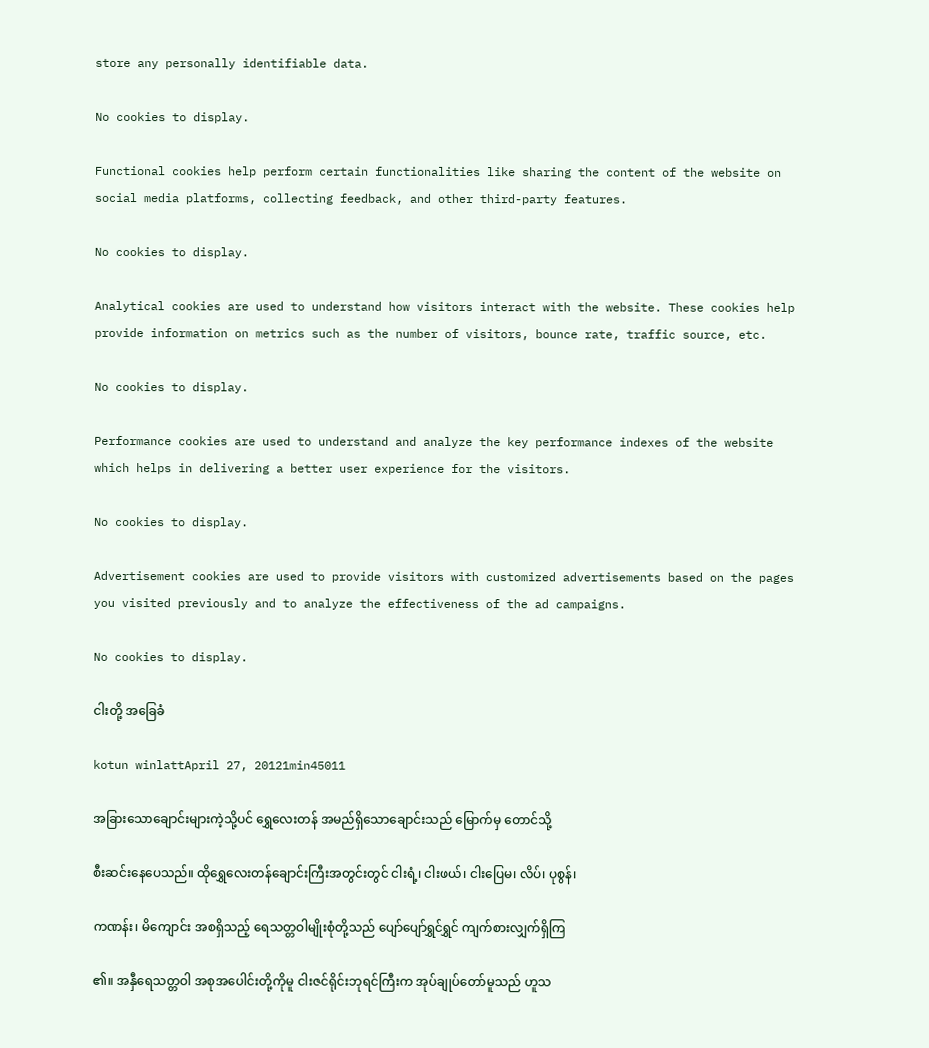store any personally identifiable data.

No cookies to display.

Functional cookies help perform certain functionalities like sharing the content of the website on social media platforms, collecting feedback, and other third-party features.

No cookies to display.

Analytical cookies are used to understand how visitors interact with the website. These cookies help provide information on metrics such as the number of visitors, bounce rate, traffic source, etc.

No cookies to display.

Performance cookies are used to understand and analyze the key performance indexes of the website which helps in delivering a better user experience for the visitors.

No cookies to display.

Advertisement cookies are used to provide visitors with customized advertisements based on the pages you visited previously and to analyze the effectiveness of the ad campaigns.

No cookies to display.

ငါးတို့ အခြေခံ

kotun winlattApril 27, 20121min45011

အခြားသောချောင်းများကဲ့သို့ပင် ရွှေလေးတန် အမည်ရှိသောချောင်းသည် မြောက်မှ တောင်သို့

စီးဆင်းနေပေသည်။ ထိုရွှေလေးတန်ချောင်းကြီးအတွင်းတွင် ငါးရံ့၊ ငါးဖယ်၊ ငါးပြေမ၊ လိပ်၊ ပုစွန်၊

ကဏန်း၊ မိကျောင်း အစရှိသည့် ရေသတ္တဝါမျိုးစုံတို့သည် ပျော်ပျော်ရွှင်ရွှင် ကျက်စားလျှက်ရှိကြ

၏။ အနှီရေသတ္တဝါ အစုအပေါင်းတို့ကိုမူ ငါးဇင်ရိုင်းဘုရင်ကြီးက အုပ်ချုပ်တော်မူသည် ဟူသ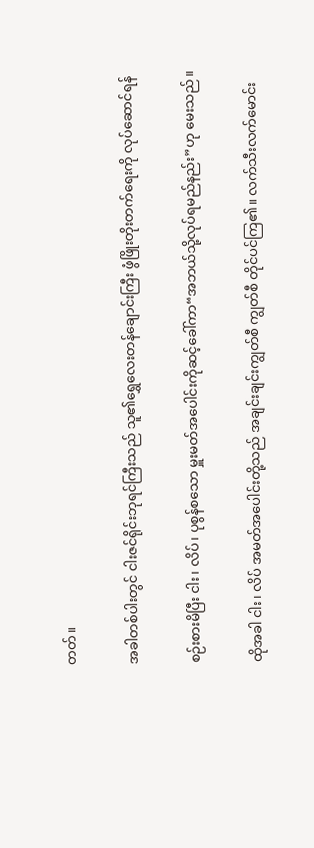တတ်။

အခါတစ်ပါးတွင် ငါးဇင်ရိုင်းဘုရင်ကြီးသည် သူ၏ရွှေလေးတန်ချောင်းကြီး ဖွံဖြိုးတိုးတက်ရေးကို လုပ်ဆောင်ရန်

စဉ်းစားမိပြီး ငါး၊ လိပ်၊ ပုစွန်စသော မှူးမတ်အပေါင်းကိုဆင့်ခေါ်ကာ“အဘယ်သို့လုပ်ရမည်နည်း”ဟု မေးသည်။

ထိုအခါ ငါး၊ လိပ် အမတ်အပေါင်းတို့သည် အချင်းချင်းကျွတ်စီ ကျွတ်စီ တိုင်ပင်ကြ၏။ လက်သီးလက်မောင်း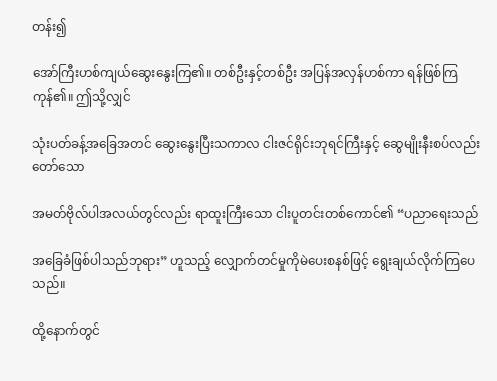တန်း၍

အော်ကြီးဟစ်ကျယ်ဆွေးနွေးကြ၏။ တစ်ဦးနှင့်တစ်ဦး အပြန်အလှန်ဟစ်ကာ ရန်ဖြစ်ကြကုန်၏။ ဤသို့လျှင်

သုံးပတ်ခန့်အခြေအတင် ဆွေးနွေးပြီးသကာလ ငါးဇင်ရိုင်းဘုရင်ကြီးနှင့် ဆွေမျိုးနီးစပ်လည်းတော်သော

အမတ်ဗိုလ်ပါအလယ်တွင်လည်း ရာထူးကြီးသော ငါးပူတင်းတစ်ကောင်၏ “ပညာရေးသည်

အခြေခံဖြစ်ပါသည်ဘုရား” ဟူသည့် လျှောက်တင်မှုကိုမဲပေးစနစ်ဖြင့် ရွေးချယ်လိုက်ကြပေသည်။

ထို့နောက်တွင်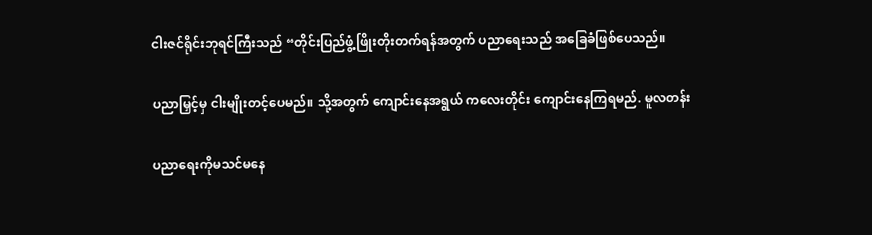ငါးဇင်ရိုင်းဘုရင်ကြီးသည် “တိုင်းပြည်ဖွံ့ဖြိုးတိုးတက်ရန်အတွက် ပညာရေးသည် အခြေခံဖြစ်ပေသည်။

ပညာမြှင့်မှ ငါးမျိုးတင့်ပေမည်။ သို့အတွက် ကျောင်းနေအရွယ် ကလေးတိုင်း ကျောင်းနေကြရမည်. မူလတန်း

ပညာရေးကိုမသင်မနေ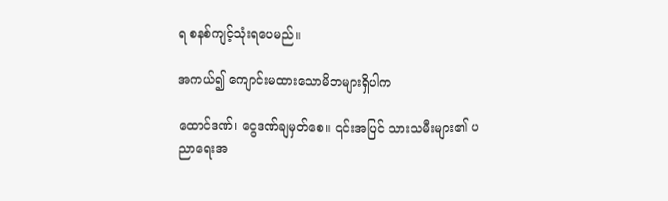ရ စနစ်ကျင့်သုံးရပေမည်။

အကယ်၍ ကျောင်းမထားသောမိဘများရှိပါက

ထောင်ဒဏ်၊ ငွေဒဏ်ချမှတ်စေ။ ၎င်းအပြင် သားသမီးများ၏ ပညာရေးအ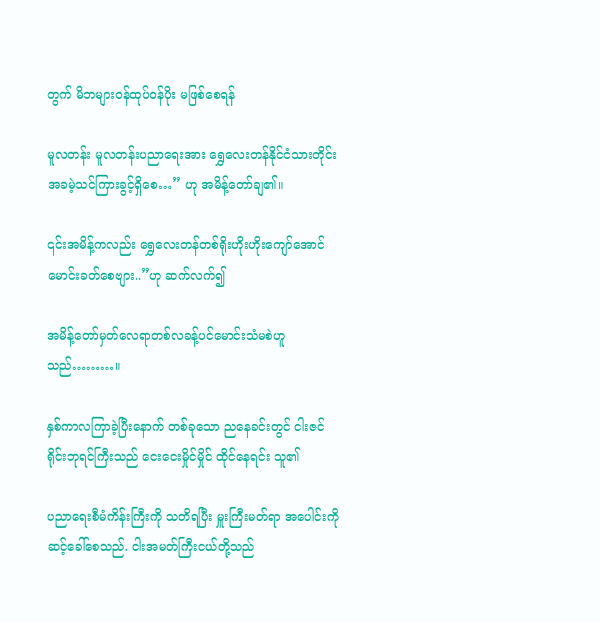တွက် မိဘများဝန်ထုပ်ဝန်ပိုး မဖြစ်စေရန်

မူလတန်း မူလတန်းပညာရေးအား ရွှေလေးတန်နိုင်ငံသားတိုင်း အခမဲ့သင်ကြားခွင့်ရှိစေ…” ဟု အမိန့်တော်ချ၏။

၎င်းအမိန့်ကလည်း ရွှေလေးတန်တစ်ရိုးဟိုးဟိုးကျော်အောင် မောင်းခတ်စေဗျား..”ဟု ဆက်လက်၍

အမိန့်တော်မှတ်လေရာတစ်လခန့်ပင်မောင်းသံမစဲဟူသည်………။

နှစ်ကာလကြာခဲ့ပြီးနောက် တစ်ခုသော ညနေခင်းတွင် ငါးဇင်ရိုင်းဘုရင်ကြီးသည် ငေးငေးမှိုင်မှိုင် ထိုင်နေရင်း သူ၏

ပညာရေးစီမံကိန်းကြီးကို သတိရပြီး မှူးကြီးမတ်ရာ အပေါင်းကိုဆင့်ခေါ်စေသည်. ငါးအမတ်ကြီးငယ်တို့သည်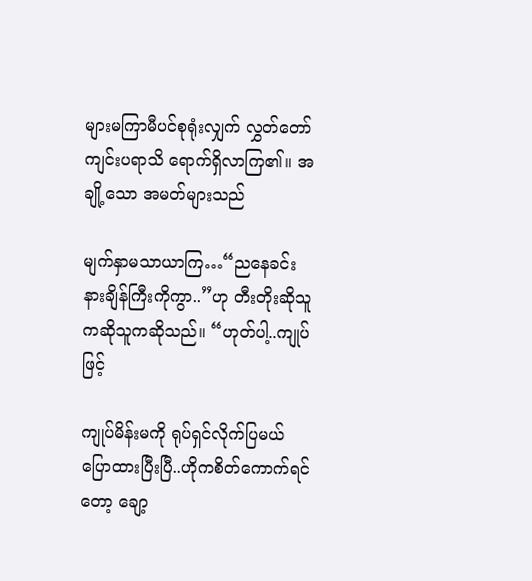များမကြာမီပင်စုရုံးလျှက် လွှတ်တော်ကျင်းပရာသိ ရောက်ရှိလာကြ၏။ အချို့သော အမတ်များသည်

မျက်နှာမသာယာကြ…“ညနေခင်း နားချိန်ကြီးကိုကွာ..”ဟု တီးတိုးဆိုသူကဆိုသူကဆိုသည်။ “ဟုတ်ပါ့..ကျုပ်ဖြင့်

ကျုပ်မိန်းမကို ရုပ်ရှင်လိုက်ပြမယ် ပြောထားပြီးပြီ..ဟိုကစိတ်ကောက်ရင်တော့ ချော့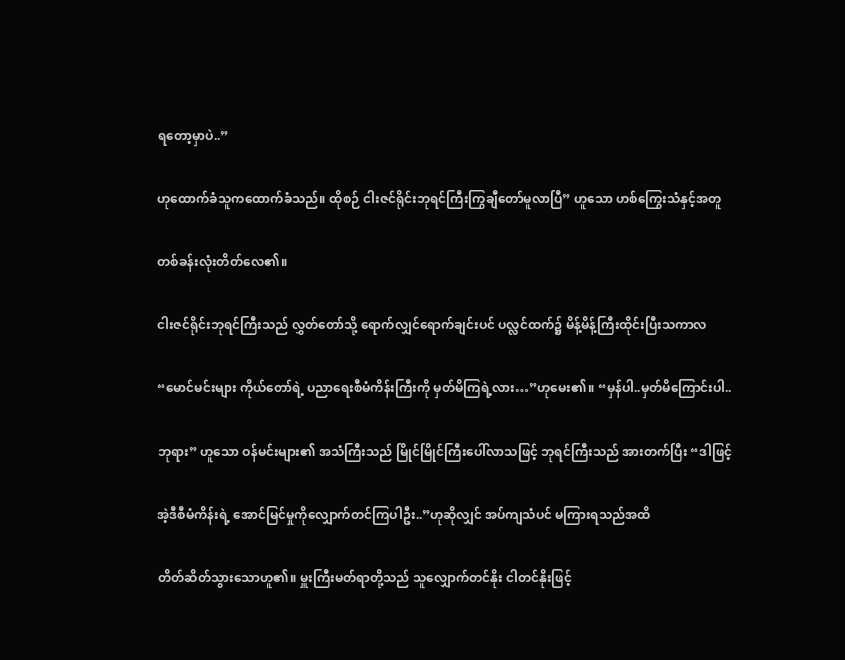ရတော့မှာပဲ..”

ဟုထောက်ခံသူကထောက်ခံသည်။ ထိုစဉ် ငါးဇင်ရိုင်းဘုရင်ကြီးကြွချီတော်မူလာပြီ” ဟူသော ဟစ်ကြွေးသံနှင့်အတူ

တစ်ခန်းလုံးတိတ်လေ၏။

ငါးဇင်ရိုင်းဘုရင်ကြီးသည် လွှတ်တော်သို့ ရောက်လျှင်ရောက်ချင်းပင် ပလ္လင်ထက်၌ မိန့်မိန့်ကြီးထိုင်းပြီးသကာလ

“မောင်မင်းများ ကိုယ်တော်ရဲ့ ပညာရေးစီမံကိန်းကြီးကို မှတ်မိကြရဲ့လား…”ဟုမေး၏။ “မှန်ပါ..မှတ်မိကြောင်းပါ..

ဘုရား” ဟူသော ဝန်မင်းများ၏ အသံကြီးသည် မြိုင်မြိုင်ကြီးပေါ်လာသဖြင့် ဘုရင်ကြီးသည် အားတက်ပြီး “ဒါဖြင့်

အဲ့ဒီစီမံကိန်းရဲ့ အောင်မြင်မှုကိုလျှောက်တင်ကြပါဦး..”ဟုဆိုလျှင် အပ်ကျသံပင် မကြားရသည်အထိ

တိတ်ဆိတ်သွားသောဟူ၏။ မှူးကြီးမတ်ရာတို့သည် သူလျှောက်တင်နိုး ငါတင်နိုးဖြင့်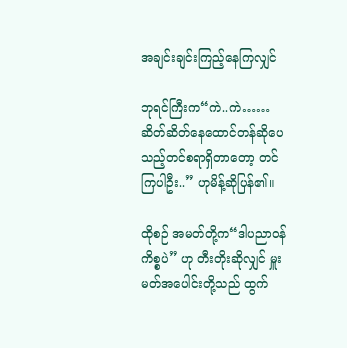အချင်းချင်းကြည့်နေကြလျှင်

ဘုရင်ကြီးက“ကဲ..ကဲ……ဆိတ်ဆိတ်နေထောင်တန်ဆိုပေသည့်တင်စရာရှိတာတော့ တင်ကြပါဦး..” ဟုမိန့်ဆိုပြန်၏။

ထိုစဉ် အမတ်တို့က“ဒါပညာဝန်ကိစ္စပဲ” ဟု တီးတိုးဆိုလျှင် မှူးမတ်အပေါင်းတို့သည် ထွက်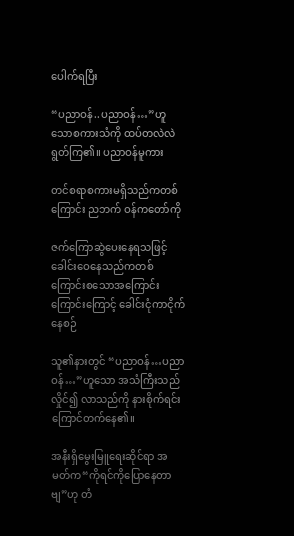ပေါက်ရပြီး

“ပညာဝန်..ပညာဝန်…”ဟူသောစကားသံကို ထပ်တလဲလဲရွတ်ကြ၏။ ပညာဝန်မူကား

တင်စရာစကားမရှိသည်ကတစ်ကြောင်း ညဘက် ဝန်ကတော်ကို

ဇက်ကြောဆွဲပေးနေရသဖြင့် ခေါင်းဝေနေသည်ကတစ်ကြောင်းစသောအကြောင်းကြောင်းကြောင့် ခေါင်းငုံကာငိုက်နေစဉ်

သူ၏နားတွင် “ပညာဝန်…ပညာဝန်…”ဟူသော အသံကြီးသည်လှိုင်၍ လာသည်ကို နားစိုက်ရင်း ကြောင်တက်နေ၏။

အနီးရှိမွေးမြူရေးဆိုင်ရာ အမတ်က“ကိုရင်ကိုပြောနေတာဗျ”ဟု တံ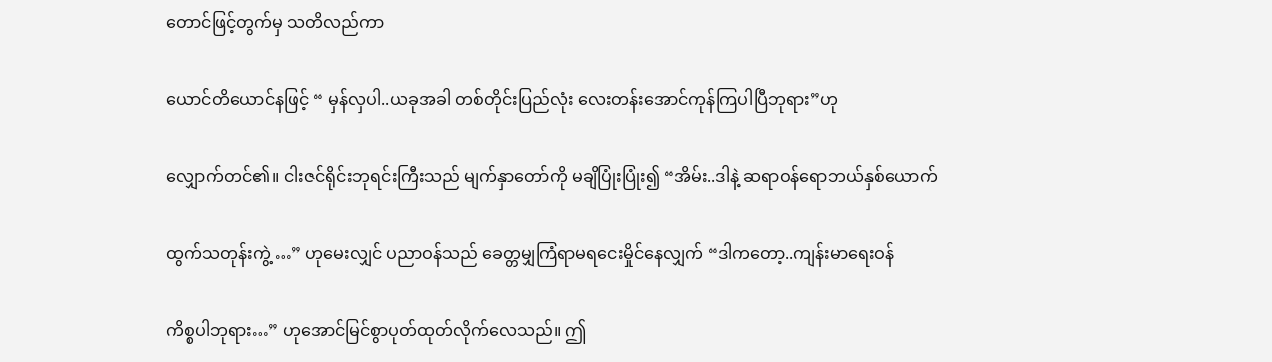တောင်ဖြင့်တွက်မှ သတိလည်ကာ

ယောင်တိယောင်နဖြင့် “ မှန်လှပါ..ယခုအခါ တစ်တိုင်းပြည်လုံး လေးတန်းအောင်ကုန်ကြပါပြီဘုရား”ဟု

လျှောက်တင်၏။ ငါးဇင်ရိုင်းဘုရင်းကြီးသည် မျက်နှာတော်ကို မချိပြုံးပြုံး၍ “အိမ်း..ဒါနဲ့ ဆရာဝန်ရောဘယ်နှစ်ယောက်

ထွက်သတုန်းကွဲ့ …” ဟုမေးလျှင် ပညာဝန်သည် ခေတ္တမျှကြံရာမရငေးမှိုင်နေလျှက် “ဒါကတော့..ကျန်းမာရေးဝန်

ကိစ္စပါဘုရား…” ဟုအောင်မြင်စွာပုတ်ထုတ်လိုက်လေသည်။ ဤ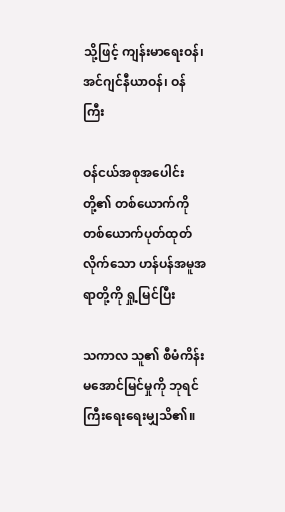သို့ဖြင့် ကျန်းမာရေးဝန်၊ အင်ဂျင်နီယာဝန်၊ ဝန်ကြီး

ဝန်ငယ်အစုအပေါင်းတို့၏ တစ်ယောက်ကိုတစ်ယောက်ပုတ်ထုတ်လိုက်သော ဟန်ပန်အမူအရာတို့ကို ရှု့မြင်ပြီး

သကာလ သူ၏ စီမံကိန်းမအောင်မြင်မှုကို ဘုရင်ကြီးရေးရေးမျှသိ၏။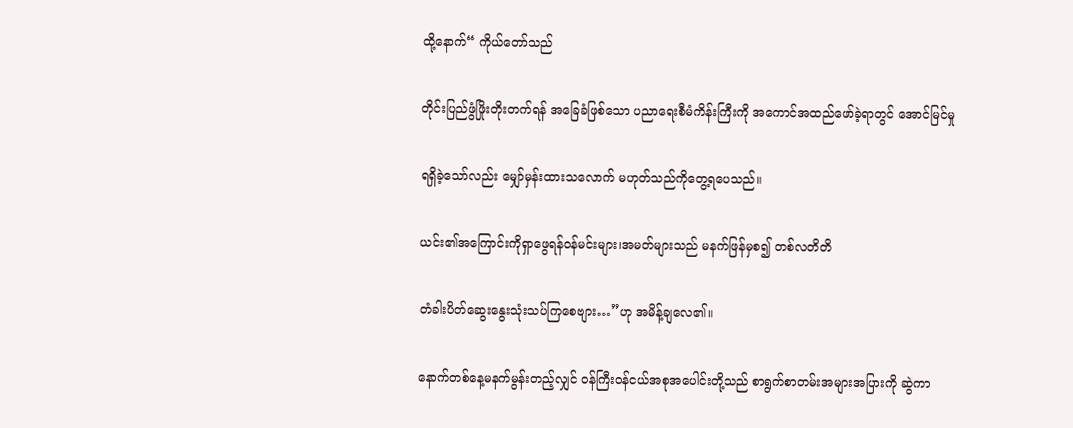ထို့နောက်“ ကိုယ်တော်သည်

တိုင်းပြည်ဖွံဖြိုးတိုးတက်ရန် အခြေခံဖြစ်သော ပညာရေးစီမံကိန်းကြီးကို အကောင်အထည်ဖော်ခဲ့ရာတွင် အောင်မြင်မှု

ရရှိခဲ့သော်လည်း မျှော်မှန်းထားသလောက် မဟုတ်သည်ကိုတွေ့ရပေသည်။

ယင်း၏အကြောင်းကိုရှာဖွေရန်ဝန်မင်းများ၊အမတ်များသည် မနက်ဖြန်မှစ၍ တစ်လတိတိ

တံခါးပိတ်ဆွေးနွေးသုံးသပ်ကြစေဗျား…”ဟု အမိန့်ချလေ၏။

နောက်တစ်နေ့မနက်မွန်းတည့်လျှင် ဝန်ကြီးဝန်ငယ်အစုအပေါင်းတို့သည် စာရွက်စာတမ်းအများအပြားကို ဆွဲကာ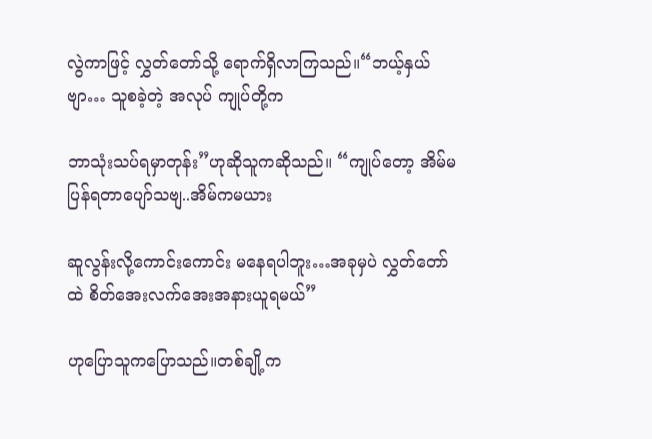လွဲကာဖြင့် လွှတ်တော်သို့ ရောက်ရှိလာကြသည်။“ဘယ့်နှယ်ဗျာ… သူစခဲ့တဲ့ အလုပ် ကျုပ်တို့က

ဘာသုံးသပ်ရမှာတုန်း”ဟုဆိုသူကဆိုသည်။ “ကျုပ်တော့ အိမ်မပြန်ရတာပျော်သဗျ..အိမ်ကမယား

ဆူလွန်းလို့ကောင်းကောင်း မနေရပါဘူး…အခုမှပဲ လွှတ်တော်ထဲ စိတ်အေးလက်အေးအနားယူရမယ်”

ဟုပြောသူကပြောသည်။တစ်ချို့က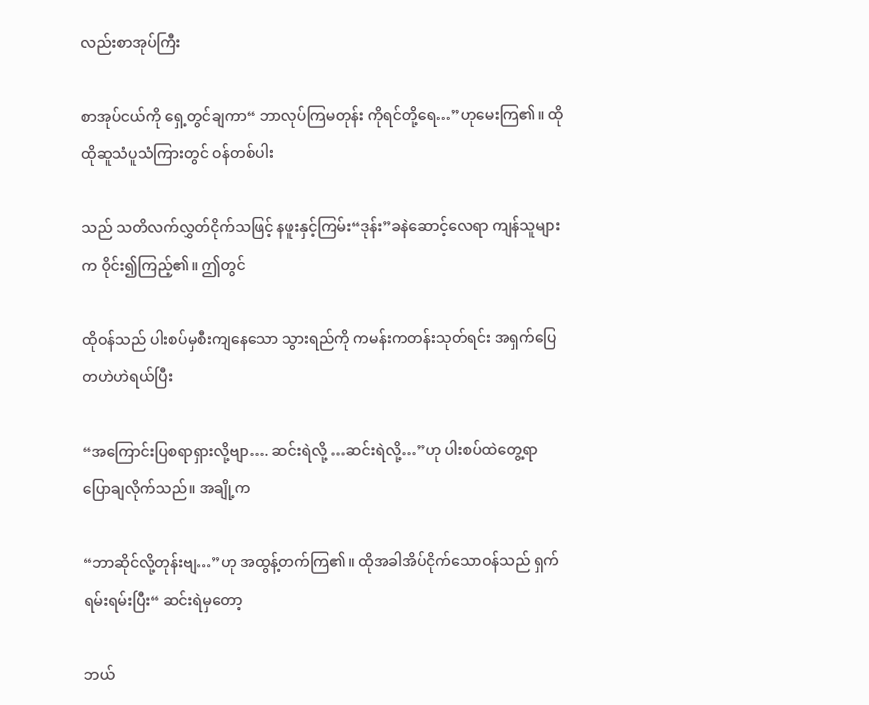လည်းစာအုပ်ကြီး

စာအုပ်ငယ်ကို ရှေ့တွင်ချကာ“ ဘာလုပ်ကြမတုန်း ကိုရင်တို့ရေ…”ဟုမေးကြ၏။ ထိုထိုဆူသံပူသံကြားတွင် ဝန်တစ်ပါး

သည် သတိလက်လွှတ်ငိုက်သဖြင့် နဖူးနှင့်ကြမ်း“ဒုန်း”ခနဲဆောင့်လေရာ ကျန်သူများက ဝိုင်း၍ကြည့်၏။ ဤတွင်

ထိုဝန်သည် ပါးစပ်မှစီးကျနေသော သွားရည်ကို ကမန်းကတန်းသုတ်ရင်း အရှက်ပြေတဟဲဟဲရယ်ပြီး

“အကြောင်းပြစရာရှားလို့ဗျာ…. ဆင်းရဲလို့ …ဆင်းရဲလို့…”ဟု ပါးစပ်ထဲတွေ့ရာပြောချလိုက်သည်။ အချို့က

“ဘာဆိုင်လို့တုန်းဗျ…”ဟု အထွန့်တက်ကြ၏။ ထိုအခါအိပ်ငိုက်သောဝန်သည် ရှက်ရမ်းရမ်းပြီး“ ဆင်းရဲမှတော့

ဘယ်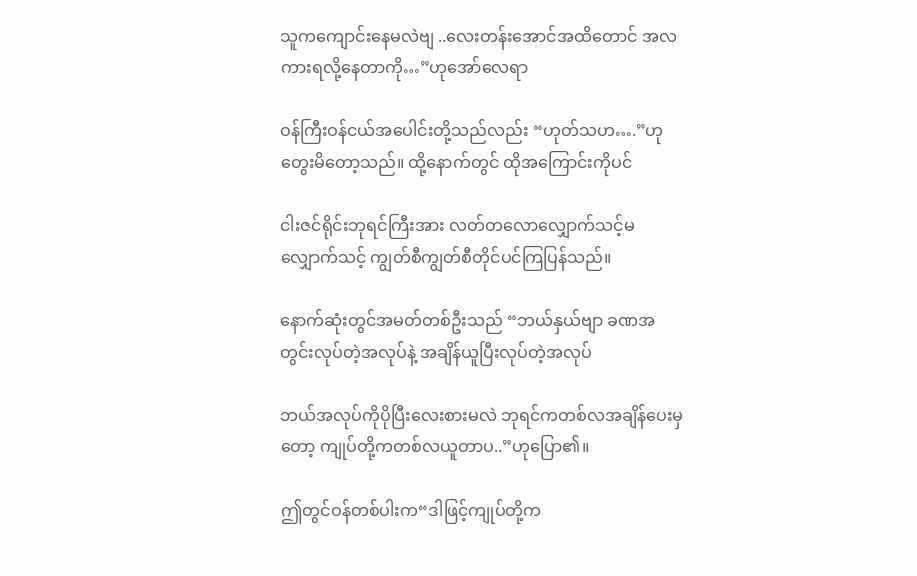သူကကျောင်းနေမလဲဗျ ..လေးတန်းအောင်အထိတောင် အလကားရလို့နေတာကို…”ဟုအော်လေရာ

ဝန်ကြီးဝန်ငယ်အပေါင်းတို့သည်လည်း “ဟုတ်သဟ….”ဟုတွေးမိတော့သည်။ ထို့နောက်တွင် ထိုအကြောင်းကိုပင်

ငါးဇင်ရိုင်းဘုရင်ကြီးအား လတ်တလောလျှောက်သင့်မလျှောက်သင့် ကျွတ်စီကျွတ်စီတိုင်ပင်ကြပြန်သည်။

နောက်ဆုံးတွင်အမတ်တစ်ဦးသည် “ဘယ်နှယ်ဗျာ ခဏအတွင်းလုပ်တဲ့အလုပ်နဲ့ အချိန်ယူပြီးလုပ်တဲ့အလုပ်

ဘယ်အလုပ်ကိုပိုပြီးလေးစားမလဲ ဘုရင်ကတစ်လအချိန်ပေးမှတော့ ကျုပ်တို့ကတစ်လယူတာပ..”ဟုပြော၏။

ဤတွင်ဝန်တစ်ပါးက“ဒါဖြင့်ကျုပ်တို့က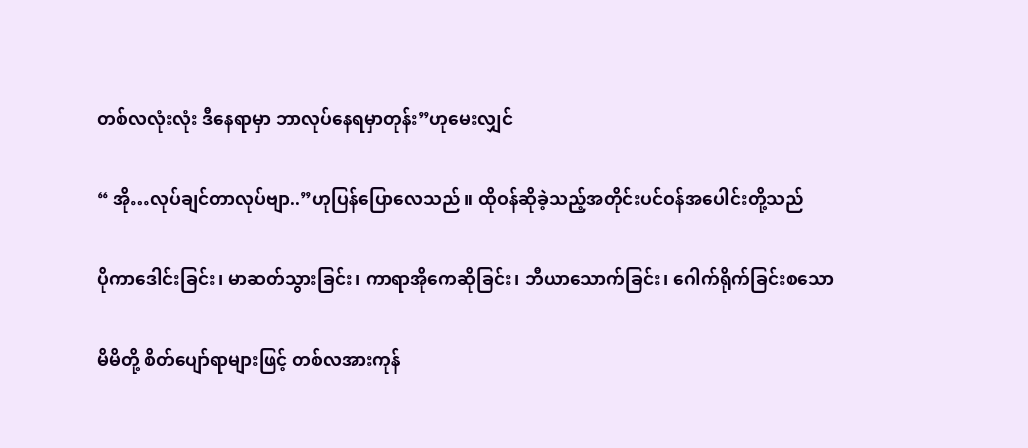တစ်လလုံးလုံး ဒီနေရာမှာ ဘာလုပ်နေရမှာတုန်း”ဟုမေးလျှင်

“ အို…လုပ်ချင်တာလုပ်ဗျာ..”ဟုပြန်ပြောလေသည်။ ထိုဝန်ဆိုခဲ့သည့်အတိုင်းပင်ဝန်အပေါင်းတို့သည်

ပိုကာဒေါင်းခြင်း၊ မာဆတ်သွားခြင်း၊ ကာရာအိုကေဆိုခြင်း၊ ဘီယာသောက်ခြင်း၊ ဂေါက်ရိုက်ခြင်းစသော

မိမိတို့ စိတ်ပျော်ရာများဖြင့် တစ်လအားကုန်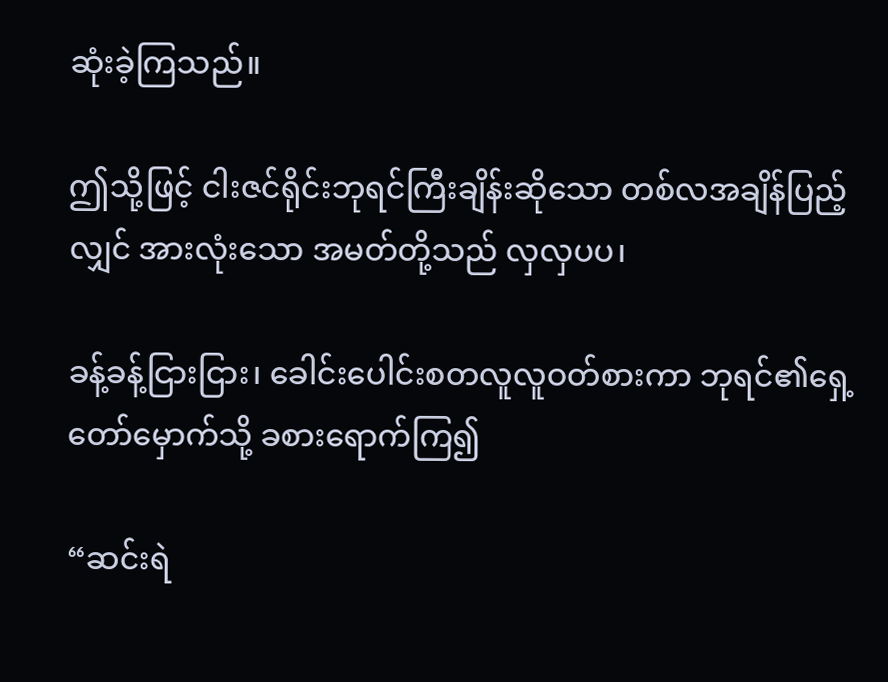ဆုံးခဲ့ကြသည်။

ဤသို့ဖြင့် ငါးဇင်ရိုင်းဘုရင်ကြီးချိန်းဆိုသော တစ်လအချိန်ပြည့်လျှင် အားလုံးသော အမတ်တို့သည် လှလှပပ၊

ခန့်ခန့်ငြားငြား၊ ခေါင်းပေါင်းစတလူလူဝတ်စားကာ ဘုရင်၏ရှေ့တော်မှောက်သို့ ခစားရောက်ကြ၍

“ဆင်းရဲ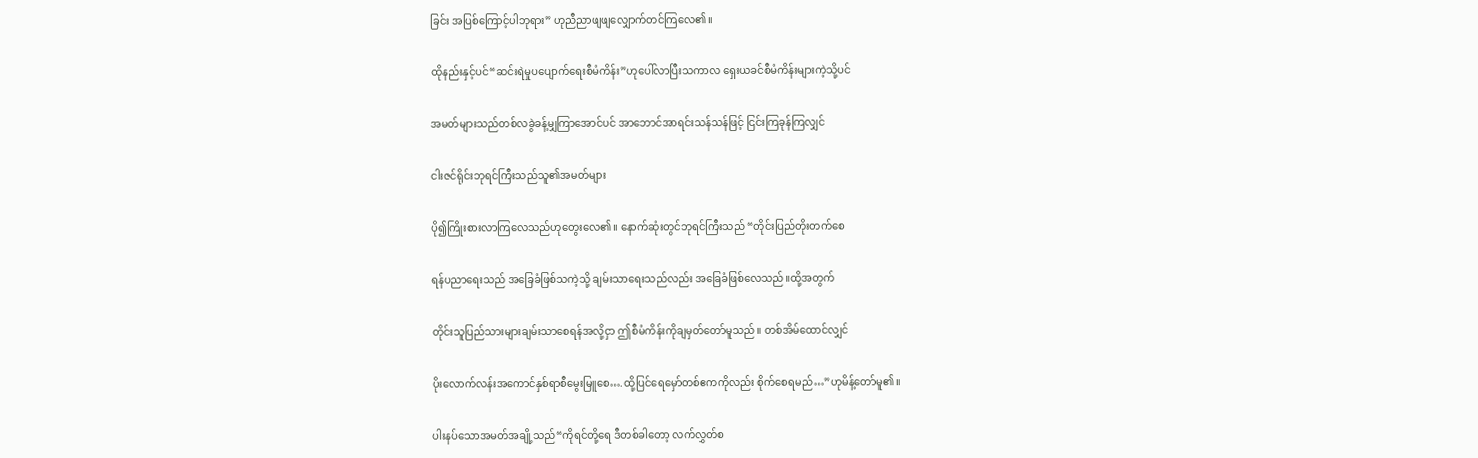ခြင်း အပြစ်ကြောင့်ပါဘုရား” ဟုညီညာဖျဖျလျှောက်တင်ကြလေ၏။

ထိုနည်းနှင့်ပင်“ဆင်းရဲမှုပပျောက်ရေးစီမံကိန်း”ဟုပေါ်လာပြီးသကာလ ရှေးယခင်စီမံကိန်းများကဲ့သို့ပင်

အမတ်များသည်တစ်လခွဲခန့်မျှကြာအောင်ပင် အာဘောင်အာရင်းသန်သန်ဖြင့် ငြင်းကြခုန်ကြလျှင်

ငါးဇင်ရိုင်းဘုရင်ကြီးသည်သူ၏အမတ်များ

ပို၍ကြိုးစားလာကြလေသည်ဟုတွေးလေ၏။ နောက်ဆုံးတွင်ဘုရင်ကြီးသည် “တိုင်းပြည်တိုးတက်စေ

ရန်ပညာရေးသည် အခြေခံဖြစ်သကဲ့သို့ ချမ်းသာရေးသည်လည်း အခြေခံဖြစ်လေသည်။ထို့အတွက်

တိုင်းသူပြည်သားများချမ်းသာစေရန်အလို့ငှာ ဤစီမံကိန်းကိုချမှတ်တော်မူသည်။ တစ်အိမ်ထောင်လျှင်

ပိုးလောက်လန်းအကောင်နှစ်ရာစီမွေးမြူစေ….ထို့ပြင်ရေမှော်တစ်ဧကကိုလည်း စိုက်စေရမည်…”ဟုမိန့်တော်မူ၏။

ပါးနပ်သောအမတ်အချို့သည်“ကိုရင်တို့ရေ ဒီတစ်ခါတော့ လက်လွှတ်စ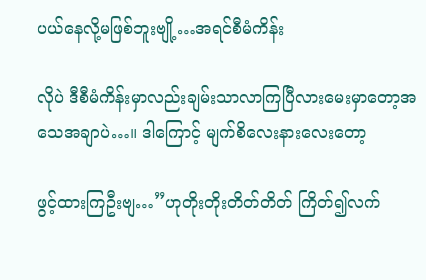ပယ်နေလို့မဖြစ်ဘူးဗျို့…အရင်စီမံကိန်း

လိုပဲ ဒီစီမံကိန်းမှာလည်းချမ်းသာလာကြပြီလားမေးမှာတော့အသေအချာပဲ…။ ဒါကြောင့် မျက်စိလေးနားလေးတော့

ဖွင့်ထားကြဦးဗျ…”ဟုတိုးတိုးတိတ်တိတ် ကြိတ်၍လက်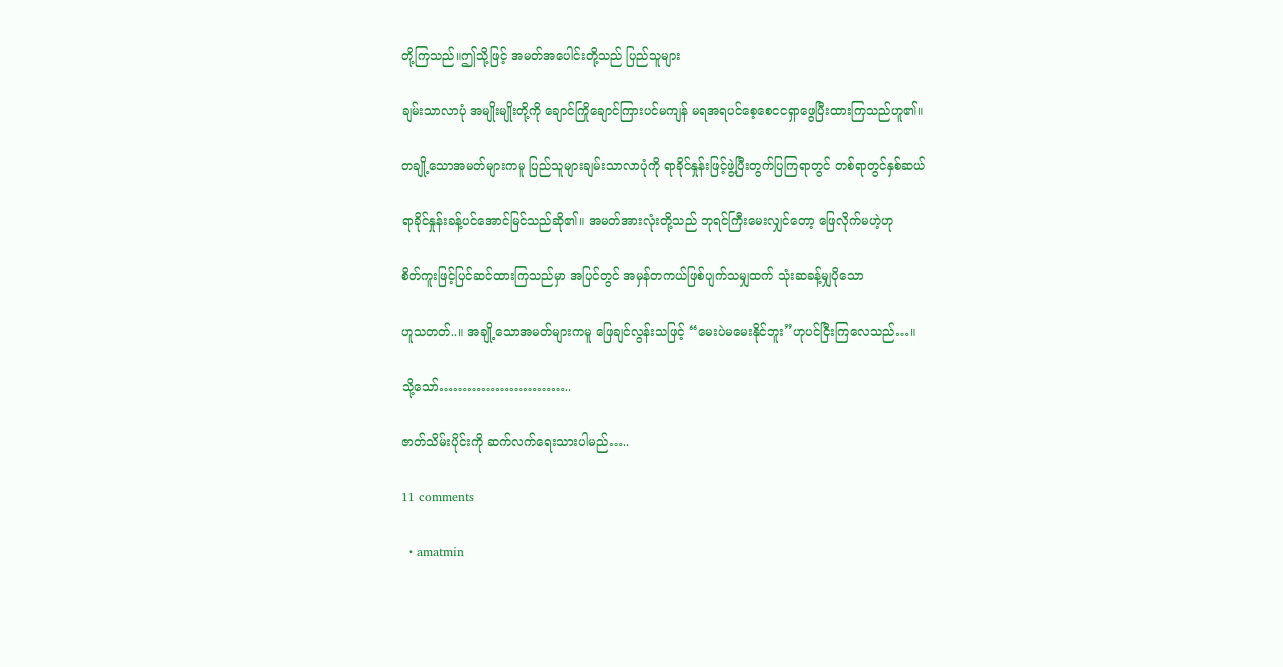တို့ကြသည်။ဤသို့ဖြင့် အမတ်အပေါင်းတို့သည် ပြည်သူများ

ချမ်းသာလာပုံ အမျိုးမျိုးတို့ကို ချောင်ကြိုချောင်ကြားပင်မကျန် မရအရပင်စေ့စေငငရှာဖွေပြီးထားကြသည်ဟူ၏။

တချို့သောအမတ်များကမူ ပြည်သူများချမ်းသာလာပုံကို ရာခိုင်နှုန်းဖြင့်ဖွဲ့ပြီးတွက်ပြကြရာတွင် တစ်ရာတွင်နှစ်ဆယ်

ရာခိုင်နှုန်းခန့်ပင်အောင်မြင်သည်ဆို၏။ အမတ်အားလုံးတို့သည် ဘုရင်ကြီးမေးလျှင်တော့ ဖြေလိုက်မဟဲ့ဟု

စိတ်ကူးဖြင့်ပြင်ဆင်ထားကြသည်မှာ အပြင်တွင် အမှန်တကယ်ဖြစ်ပျက်သမျှထက် သုံးဆခန့်မျှပိုသော

ဟူသတတ်..။ အချို့သောအမတ်များကမူ ဖြေချင်လွန်းသဖြင့် “မေးပဲမမေးနိုင်ဘူး”ဟုပင်ငြီးကြလေသည်…။

သို့သော်………………………..

ဇာတ်သိမ်းပိုင်းကို ဆက်လက်ရေးသားပါမည်…..

11 comments

  • amatmin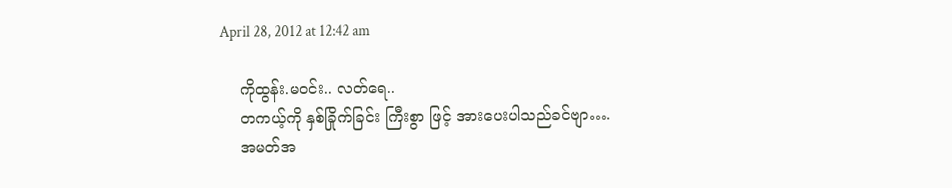April 28, 2012 at 12:42 am

    ကိုထွန်း.မဝင်း.. လတ်ရေ..
    တကယ့်ကို နှစ်ခြိုက်ခြင်း ကြီးစွာ ဖြင့် အားပေးပါသည်ခင်ဗျာ….
    အမတ်အ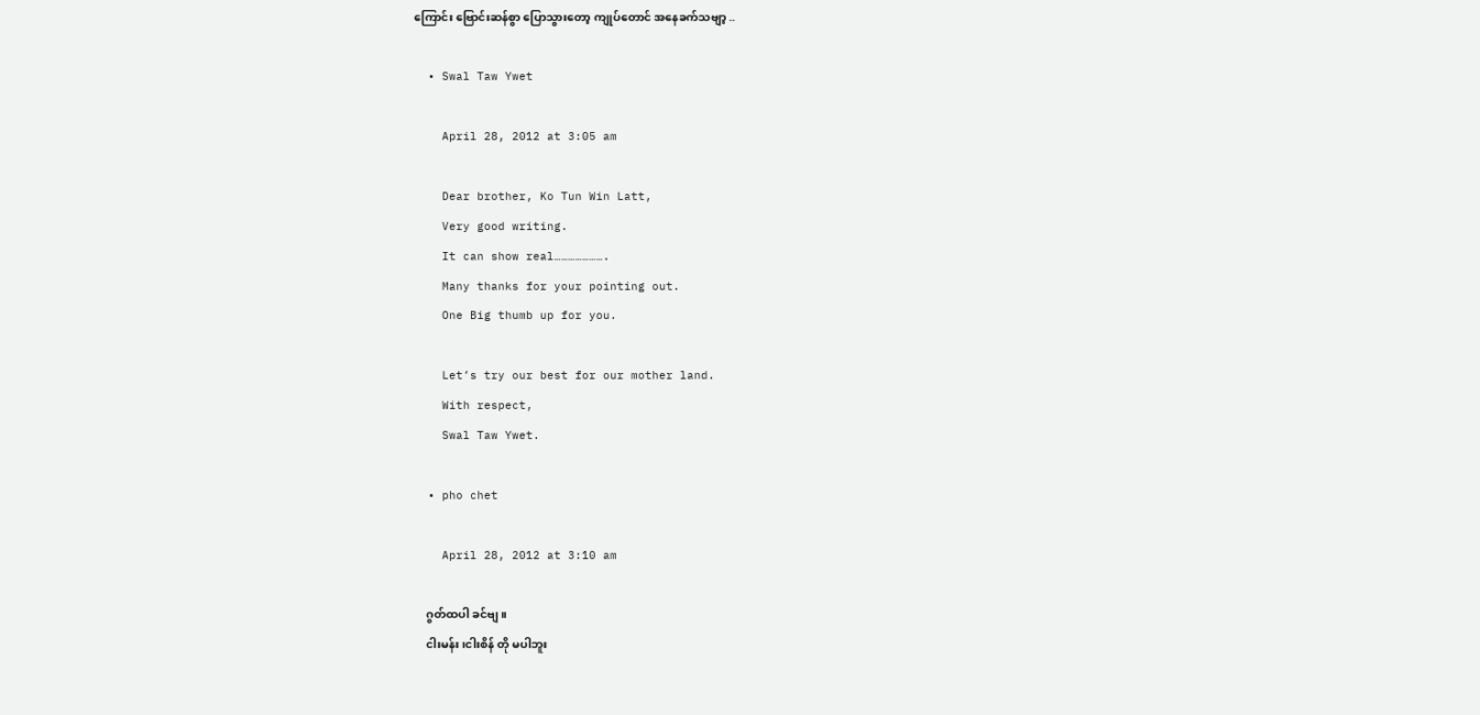ကြောင်း ဗြောင်းဆန်စွာ ပြောသွားတော့ ကျုပ်တောင် အနေခက်သဗျာ့ ..

  • Swal Taw Ywet

    April 28, 2012 at 3:05 am

    Dear brother, Ko Tun Win Latt,
    Very good writing.
    It can show real………………….
    Many thanks for your pointing out.
    One Big thumb up for you.

    Let’s try our best for our mother land.
    With respect,
    Swal Taw Ywet.

  • pho chet

    April 28, 2012 at 3:10 am

    ဂွတ်ထပါ ခင်ဗျ။
    ငါးမန်း၊ငါးစိန် တို မပါဘူး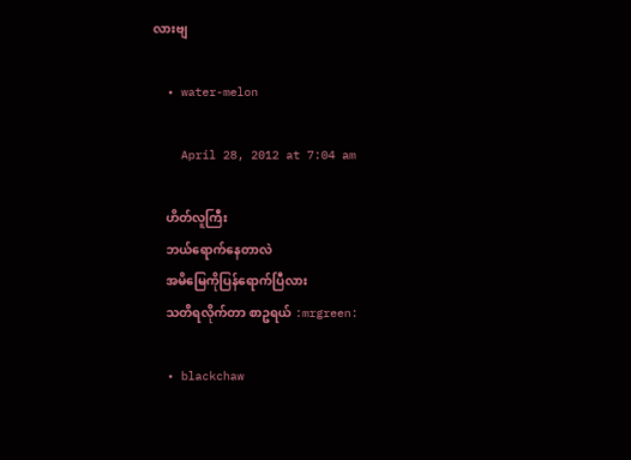လားဗျ

  • water-melon

    April 28, 2012 at 7:04 am

    ဟိတ်လူကြီး
    ဘယ်ရောက်နေတာလဲ
    အမိမြေကိုပြန်ရောက်ပြီလား
    သတိရလိုက်တာ စာဥရယ် :mrgreen:

  • blackchaw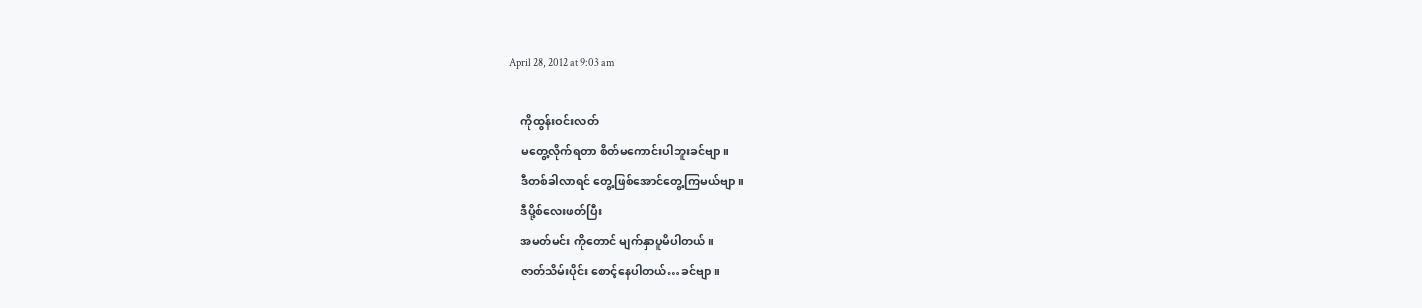April 28, 2012 at 9:03 am

    ကိုထွန်းဝင်းလတ်
    မတွေ့လိုက်ရတာ စိတ်မကောင်းပါဘူးခင်ဗျာ။
    ဒီတစ်ခါလာရင် တွေ့ဖြစ်အောင်တွေ့ကြမယ်ဗျာ။
    ဒီပို့စ်လေးဖတ်ပြီး
    အမတ်မင်း ကိုတောင် မျက်နှာပူမိပါတယ်။
    ဇာတ်သိမ်းပိုင်း စောင့်နေပါတယ်…ခင်ဗျာ။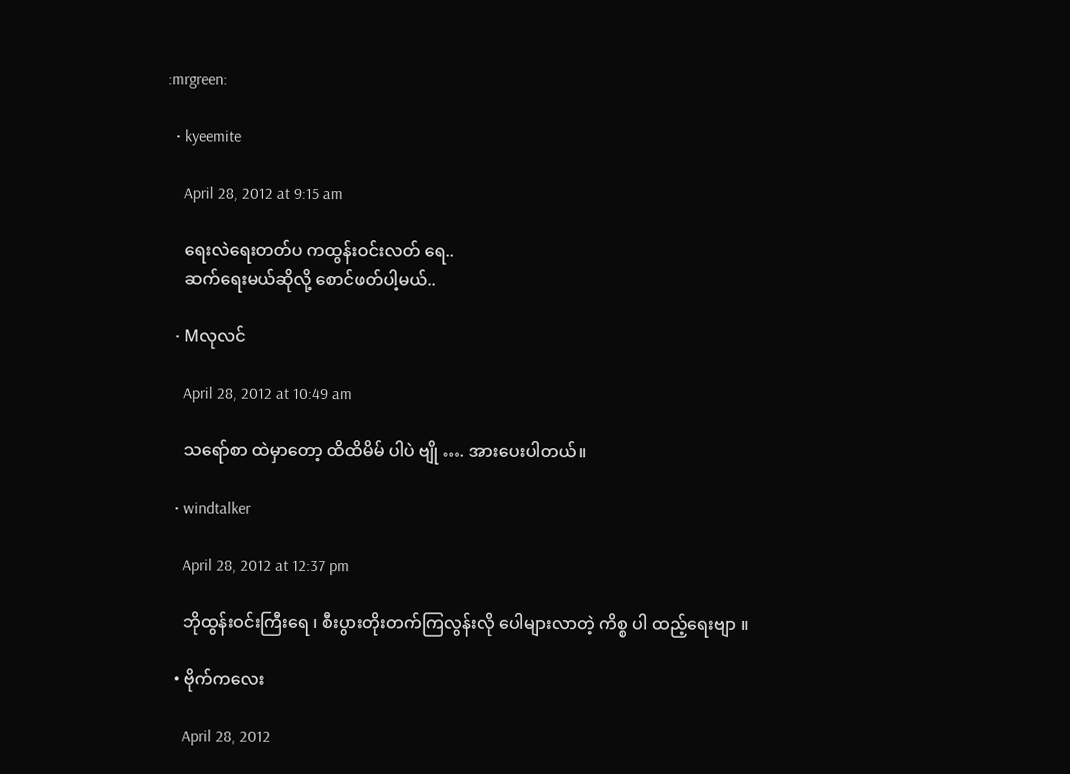:mrgreen:

  • kyeemite

    April 28, 2012 at 9:15 am

    ရေးလဲရေးတတ်ပ ကထွန်းဝင်းလတ် ရေ..
    ဆက်ရေးမယ်ဆိုလို့ စောင်ဖတ်ပါ့မယ်..

  • Mလုလင်

    April 28, 2012 at 10:49 am

    သရော်စာ ထဲမှာတော့ ထိထိမိမ် ပါပဲ ဗျို …. အားပေးပါတယ်။

  • windtalker

    April 28, 2012 at 12:37 pm

    ဘိုထွန်းဝင်းကြီးရေ ၊ စီးပွားတိုးတက်ကြလွန်းလို ပေါများလာတဲ့ ကိစ္စ ပါ ထည့်ရေးဗျာ ။

  • ဗိုက်ကလေး

    April 28, 2012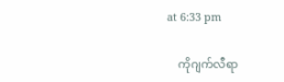at 6:33 pm

    ကိုဂျက်လီရာ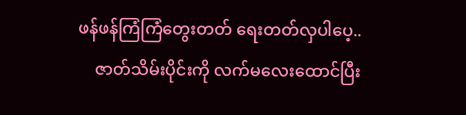ဖန်ဖန်ကြံကြံတွေးတတ် ရေးတတ်လှပါပေ့..
    ဇာတ်သိမ်းပိုင်းကို လက်မလေးထောင်ပြီး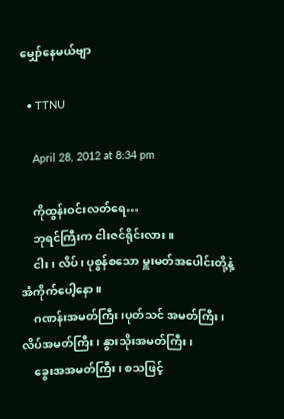မျှော်နေမယ်ဗျာ

  • TTNU

    April 28, 2012 at 8:34 pm

    ကိုထွန်းဝင်းလတ်ရေ…
    ဘုရင်ကြီးက ငါးဇင်ရိုင်းလား။
    ငါး၊ လိပ်၊ ပုစွန်စသော မှူးမတ်အပေါင်းတို့နဲ့ အံကိုက်ပေါ့နော။
    ဂဏန်းအမတ်ကြီး၊ပုတ်သင် အမတ်ကြီး၊ လိပ်အမတ်ကြီး၊ နွားသိုးအမတ်ကြီး၊
    ခွေးအအမတ်ကြီး၊ စသဖြင့်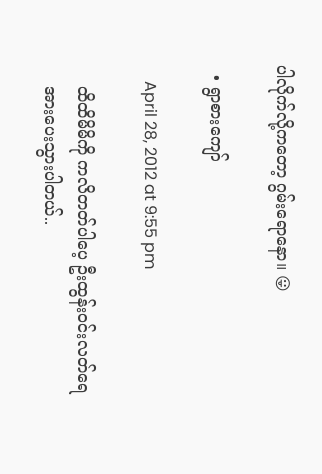ပါလိုက်လို့ကတော့ ဂွမ်းရောနော။ 😛

  • ရွာစားကျော်

    April 28, 2012 at 9:55 pm

    ထိထိမိမိကို ကလိတတ်ပါပေ့ ဦးထွန်းဝင်းလတ်ရေ
    အားပေးသွားပါတယ်..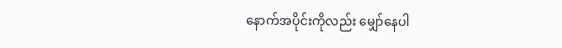နောက်အပိုင်းကိုလည်း မျှော်နေပါ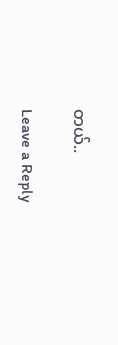တယ်..

Leave a Reply